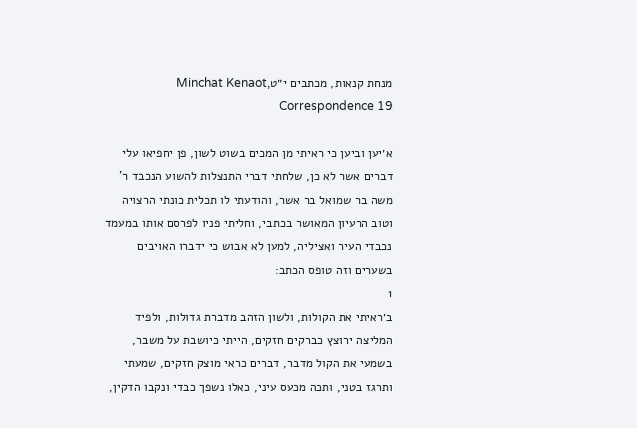מנחת קנאות, מכתבים י״טMinchat Kenaot, Correspondence 19

א׳יען וביען כי ראיתי מן המכים בשוט לשון, פן יחפיאו עלי דברים אשר לא כן, שלחתי דברי התנצלות להשוע הנכבד ר' משה בר שמואל בר אשר, והודעתי לו תכלית כונתי הרצויה וטוב הרעיון המאושר בכתבי, וחליתי פניו לפרסם אותו במעמד נכבדי העיר ואציליה, למען לא אבוש כי ידברו האויבים בשערים וזה טופס הכתב:
1
ב׳ראיתי את הקולות, ולשון הזהב מדברת גדולות, ולפיד המליצה ירוצץ כברקים חזקים, הייתי כיושבת על משבר, בשמעי את הקול מדבר, דברים כראי מוצק חזקים, שמעתי ותרגז בטני, ותכה מכעס עיני, כאלו נשפך כבדי ונקבו הדקין,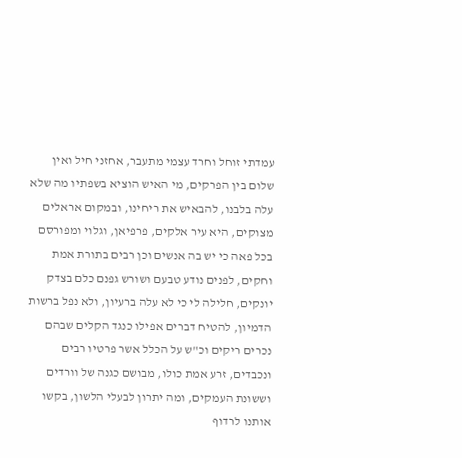עמדתי זוחל וחרד עצמי מתעבר, אחזני חיל ואין שלום בין הפרקים, מי האיש הוציא בשפתיו מה שלא עלה בלבנו, להבאיש את ריחינו, ובמקום אראלים מצוקים, היא עיר אלקים, פרפיאן, וגלוי ומפורסם בכל פאה כי יש בה אנשים וכן רבים בתורת אמת וחקים, לפנים נודע טבעם ושורש גפנם כלם בצדק יונקים, חלילה לי כי לא עלה ברעיון, ולא נפל ברשות הדמיון, להטיח דברים אפילו כנגד הקלים שבהם נכרים ריקים וכ"ש על הכלל אשר פרטיו רבים ונכבדים, זרע אמת כולו, מבושם כגנה של וורדים וששונת העמקים, ומה יתרון לבעלי הלשון, בקשו אותנו לרדוף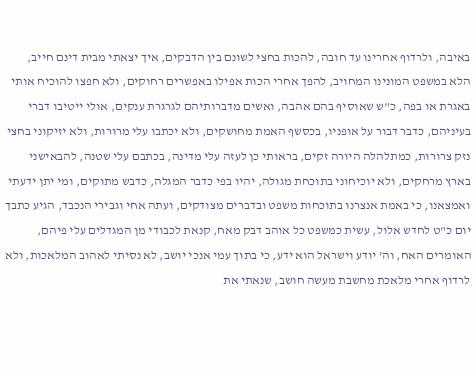באיבה, ולרדוף אחרינו עד חובה, להכות בחצי לשונם בין הדבקים, איך יצאתי מבית דינם חייב, הלא במשפט המונינו המחויב, להפך אחרי הכות אפילו באפשרים רחוקים, ולא חפצו להוכיח אותי באגרת או בפה, כ"ש שאוסיף בהם אהבה, ואשים מדברותיהם לגרגרת ענקים, אולי ייטיבו דברי בעיניהם, כדבר דבור על אופניו, בכסשף האמת מחושקים, ולא יכתבו עלי מרורות, ולא יזיקוני בחצי נזק צרורות, כמתלהלה היורה זקים, בראותי כן לעזה עלי מדינה, בכתבם עלי שטנה, להבאישני בארץ מרחקים, ולא יוכיחוני בתוכחת מגולה, יהיו בפי כדבר המגלה, כדבש מתוקים, ומי יתן ידעתי ואמצאנו, כי באמת אנצרנו בתוכחות משפט ובדברים מצודקים, ועתה אחי וגבירי הנכבד, הגיע כתבך יום כ"ט לחדש אלול, עשית כמשפט כל אוהב דבק מאח, קנאת לכבודי מן המגדלים עלי פיהם, האומרים האח, וה' יודע וישראל הוא ידע, כי בתוך עמי אנכי יושב, לא נסיתי לאהוב המלאכות, ולא לרדוף אחרי מלאכת מחשבת מעשה חושב, שנאתי את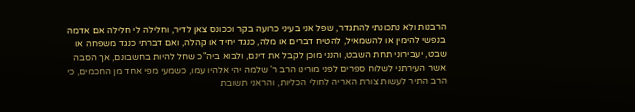הרבנות ולא נתכונתי להתגדר, שפל אני בעיני כרועה בקר וככונס צאן לדיר, וחלילה לי חלילה אם אדמה בנפשי להימין או להשמאיל, להטיח דברים או מלה, כנגד יחיד או קהלה, ואם דברתי כנגד משפחה או שבט, יעבירוני תחת השבט, והנני מוכן לקבל את דינם, ולבוא ביה"כ שחל להיות בחשבונם, אך הסבה אשר העירתני לשלוח ספרים לפני מורינו הרב ר' שלמה יהי אלהיו עמו, כשמעי מפי אחד מן החכמים, כי הרב התיר לעשות צורת האריה לחולי הכליות, והראני תשובת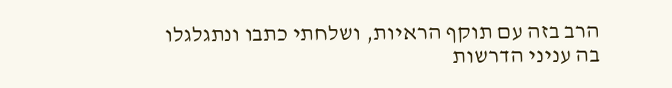הרב בזה עם תוקף הראיות, ושלחתי כתבו ונתגלגלו בה עניני הדרשות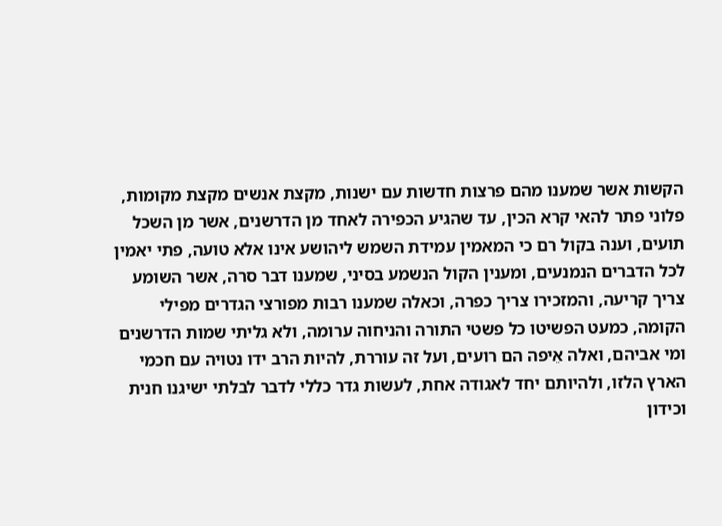הקשות אשר שמענו מהם פרצות חדשות עם ישנות, מקצת אנשים מקצת מקומות, פלוני פתר להאי קרא הכין, עד שהגיע הכפירה לאחד מן הדרשנים, אשר מן השכל תועים, וענה בקול רם כי המאמין עמידת השמש ליהושע אינו אלא טועה, פתי יאמין לכל הדברים הנמנעים, ומענין הקול הנשמע בסיני, שמענו דבר סרה, אשר השומע צריך קריעה, והמזכירו צריך כפרה, וכאלה שמענו רבות מפורצי הגדרים מפילי הקומה, כמעט הפשיטו כל פשטי התורה והניחוה ערומה, ולא גליתי שמות הדרשנים ומי אביהם, ואלה אֵיפה הם רועים, ועל זה עוררת, להיות הרב ידו נטויה עם חכמי הארץ הלזו, ולהיותם יחד לאגודה אחת, לעשות גדר כללי לדבר לבלתי ישיגנו חנית וכידון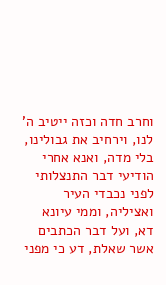וחרב חדה וכזה ייטיב ה' לנו, וירחיב את גבולינו, בלי מדה, ואנא אחרי הודיעי דבר התנצלותי לפני נכבדי העיר ואציליה, וממי עיונא דא, ועל דבר הכתבים אשר שאלת, דע כי מפני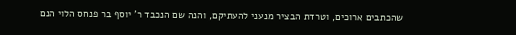שהכתבים ארוכים, וטרדת הבציר מנעני להעתיקם, והנה שם הנכבד ר' יוסף בר פנחס הלוי הנם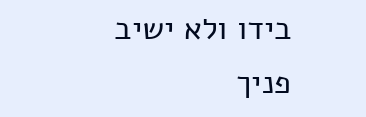בידו ולא ישיב פניך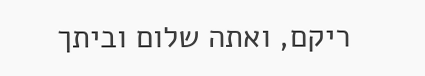ריקם, ואתה שלום וביתך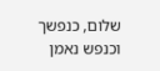שלום, כנפשך וכנפש נאמן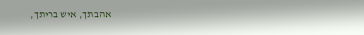אהבתך, איש בריתך,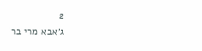2
ג׳אבא מרי בר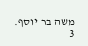משה בר יוסף.
3